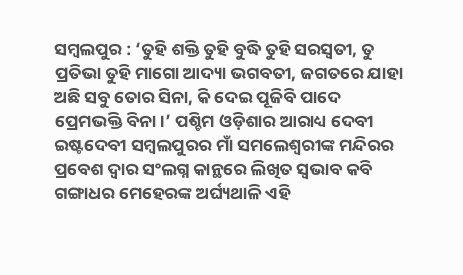ସମ୍ବଲପୁର : ‘ତୁହି ଶକ୍ତି ତୁହି ବୁଦ୍ଧି ତୁହି ସରସ୍ବତୀ, ତୁ ପ୍ରତିଭା ତୁହି ମାଗୋ ଆଦ୍ୟା ଭଗବତୀ, ଜଗତରେ ଯାହା ଅଛି ସବୁ ତୋର ସିନା, କି ଦେଇ ପୂଜିବି ପାଦେ ପ୍ରେମଭକ୍ତି ବିନା।’ ପଶ୍ଚିମ ଓଡ଼ିଶାର ଆରାଧ୍ୟ ଦେବୀ ଇଷ୍ଟଦେବୀ ସମ୍ବଲପୁରର ମାଁ ସମଲେଶ୍ବରୀଙ୍କ ମନ୍ଦିରର ପ୍ରବେଶ ଦ୍ବାର ସଂଲଗ୍ନ କାନ୍ଥରେ ଲିଖିତ ସ୍ବଭାବ କବି ଗଙ୍ଗାଧର ମେହେରଙ୍କ ଅର୍ଘ୍ୟଥାଳି ଏହି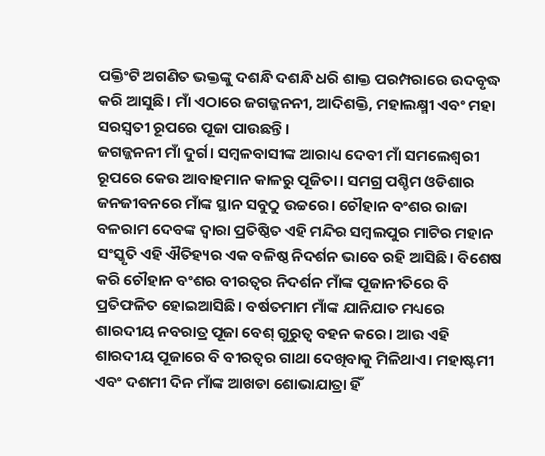ପକ୍ତିଂଟି ଅଗଣିତ ଭକ୍ତଙ୍କୁ ଦଶନ୍ଧି ଦଶନ୍ଧି ଧରି ଶାକ୍ତ ପରମ୍ପରାରେ ଉଦବୃଦ୍ଧ କରି ଆସୁଛି। ମାଁ ଏଠାରେ ଜଗଜ୍ଜନନୀ, ଆଦିଶକ୍ତି, ମହାଲକ୍ଷ୍ମୀ ଏବଂ ମହା ସରସ୍ବତୀ ରୂପରେ ପୂଜା ପାଉଛନ୍ତି।
ଜଗଜ୍ଜନନୀ ମାଁ ଦୁର୍ଗ। ସମ୍ବଳବାସୀଙ୍କ ଆରାଧ୍ୟ ଦେବୀ ମାଁ ସମଲେଶ୍ବରୀ ରୂପରେ କେଉ ଆବାହମାନ କାଳରୁ ପୂଜିତା। ସମଗ୍ର ପଶ୍ଚିମ ଓଡିଶାର ଜନଜୀବନରେ ମାଁଙ୍କ ସ୍ଥାନ ସବୁଠୁ ଉଚ୍ଚରେ। ଚୌହାନ ବଂଶର ରାଜା ବଳରାମ ଦେବଙ୍କ ଦ୍ବାରା ପ୍ରତିଷ୍ଠିତ ଏହି ମନ୍ଦିର ସମ୍ବଲପୁର ମାଟିର ମହାନ ସଂସ୍କୃତି ଏହି ଐତିହ୍ୟର ଏକ ବଳିଷ୍ଠ ନିଦର୍ଶନ ଭାବେ ରହି ଆସିଛି। ବିଶେଷ କରି ଚୌହାନ ବଂଶର ବୀରତ୍ବର ନିଦର୍ଶନ ମାଁଙ୍କ ପୂଜାନୀତିରେ ବି ପ୍ରତିଫଳିତ ହୋଇଆସିଛି। ବର୍ଷତମାମ ମାଁଙ୍କ ଯାନିଯାତ ମଧ୍ୟରେ ଶାରଦୀୟ ନବରାତ୍ର ପୂଜା ବେଶ୍ ଗୁରୁତ୍ବ ବହନ କରେ। ଆଉ ଏହି ଶାରଦୀୟ ପୂଜାରେ ବି ବୀରତ୍ବର ଗାଥା ଦେଖିବାକୁ ମିଳିଥାଏ। ମହାଷ୍ଟମୀ ଏବଂ ଦଶମୀ ଦିନ ମାଁଙ୍କ ଆଖଡା ଶୋଭାଯାତ୍ରା ହିଁ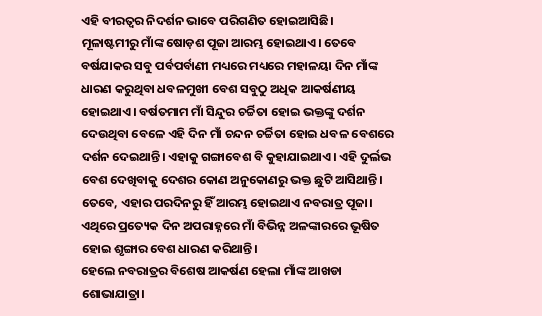ଏହି ବୀରତ୍ବର ନିଦର୍ଶନ ଭାବେ ପରିଗଣିତ ହୋଇଆସିଛି।
ମୂଳାଷ୍ଟମୀରୁ ମାଁଙ୍କ ଷୋଡ଼ଶ ପୂଜା ଆରମ୍ଭ ହୋଇଥାଏ। ତେବେ ବର୍ଷଯାକର ସବୁ ପର୍ବପର୍ବାଣୀ ମଧ୍ୟରେ ମଧ୍ୟରେ ମହାଳୟା ଦିନ ମାଁଙ୍କ ଧାରଣ କରୁଥିବା ଧବଳମୁଖୀ ବେଶ ସବୁଠୁ ଅଧିକ ଆକର୍ଷଣୀୟ ହୋଇଥାଏ। ବର୍ଷତମାମ ମାଁ ସିନ୍ଦୁର ଚର୍ଚ୍ଚିତା ହୋଇ ଭକ୍ତଙ୍କୁ ଦର୍ଶନ ଦେଉଥିବା ବେଳେ ଏହି ଦିନ ମାଁ ଚନ୍ଦନ ଚର୍ଚ୍ଚିତା ହୋଇ ଧବଳ ବେଶରେ ଦର୍ଶନ ଦେଇଥାନ୍ତି। ଏହାକୁ ଗଙ୍ଗାବେଶ ବି କୁହାଯାଇଥାଏ। ଏହି ଦୁର୍ଲଭ ବେଶ ଦେଖିବାକୁ ଦେଶର କୋଣ ଅନୁକୋଣରୁ ଭକ୍ତ ଛୁଟି ଆସିଥାନ୍ତି। ତେବେ, ଏହାର ପରଦିନରୁ ହିଁ ଆରମ୍ଭ ହୋଇଥାଏ ନବରାତ୍ର ପୂଜା। ଏଥିରେ ପ୍ରତ୍ୟେକ ଦିନ ଅପରାହ୍ନରେ ମାଁ ବିଭିନ୍ନ ଅଳଙ୍କାରରେ ଭୂଷିତ ହୋଇ ଶୃଙ୍ଗାର ବେଶ ଧାରଣ କରିଥାନ୍ତି।
ହେଲେ ନବରାତ୍ରର ବିଶେଷ ଆକର୍ଷଣ ହେଲା ମାଁଙ୍କ ଆଖଡା ଶୋଭାଯାତ୍ରା।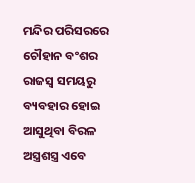ମନ୍ଦିର ପରିସରରେ ଚୌହାନ ବଂଶର ରାଜସ୍ବ ସମୟରୁ ବ୍ୟବହାର ହୋଇ ଆସୁଥିବା ବିରଳ ଅସ୍ତ୍ରଶସ୍ତ୍ର ଏବେ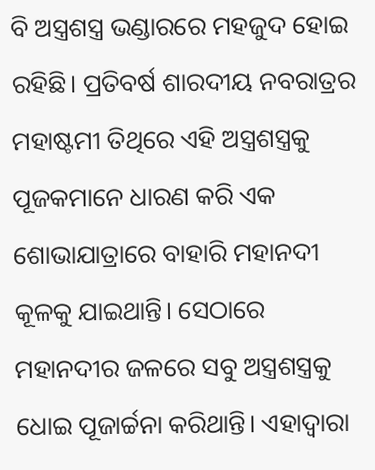ବି ଅସ୍ତ୍ରଶସ୍ତ୍ର ଭଣ୍ଡାରରେ ମହଜୁଦ ହୋଇ ରହିଛି। ପ୍ରତିବର୍ଷ ଶାରଦୀୟ ନବରାତ୍ରର ମହାଷ୍ଟମୀ ତିଥିରେ ଏହି ଅସ୍ତ୍ରଶସ୍ତ୍ରକୁ ପୂଜକମାନେ ଧାରଣ କରି ଏକ ଶୋଭାଯାତ୍ରାରେ ବାହାରି ମହାନଦୀ କୂଳକୁ ଯାଇଥାନ୍ତି। ସେଠାରେ ମହାନଦୀର ଜଳରେ ସବୁ ଅସ୍ତ୍ରଶସ୍ତ୍ରକୁ ଧୋଇ ପୂଜାର୍ଚ୍ଚନା କରିଥାନ୍ତି। ଏହାଦ୍ବାରା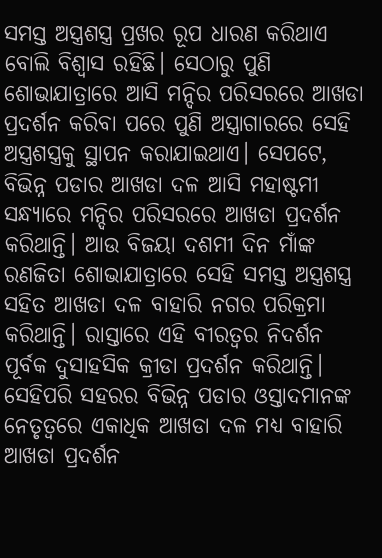ସମସ୍ତ ଅସ୍ତ୍ରଶସ୍ତ୍ର ପ୍ରଖର ରୂପ ଧାରଣ କରିଥାଏ ବୋଲି ବିଶ୍ବାସ ରହିଛି। ସେଠାରୁ ପୁଣି ଶୋଭାଯାତ୍ରାରେ ଆସି ମନ୍ଦିର ପରିସରରେ ଆଖଡା ପ୍ରଦର୍ଶନ କରିବା ପରେ ପୁଣି ଅସ୍ତ୍ରାଗାରରେ ସେହି ଅସ୍ତ୍ରଶସ୍ତ୍ରକୁ ସ୍ଥାପନ କରାଯାଇଥାଏ। ସେପଟେ, ବିଭିନ୍ନ ପଡାର ଆଖଡା ଦଳ ଆସି ମହାଷ୍ଟମୀ ସନ୍ଧ୍ୟାରେ ମନ୍ଦିର ପରିସରରେ ଆଖଡା ପ୍ରଦର୍ଶନ କରିଥାନ୍ତି। ଆଉ ବିଜୟା ଦଶମୀ ଦିନ ମାଁଙ୍କ ରଣଜିତା ଶୋଭାଯାତ୍ରାରେ ସେହି ସମସ୍ତ ଅସ୍ତ୍ରଶସ୍ତ୍ର ସହିତ ଆଖଡା ଦଳ ବାହାରି ନଗର ପରିକ୍ରମା କରିଥାନ୍ତି। ରାସ୍ତାରେ ଏହି ବୀରତ୍ବର ନିଦର୍ଶନ ପୂର୍ବକ ଦୁସାହସିକ କ୍ରୀଡା ପ୍ରଦର୍ଶନ କରିଥାନ୍ତି।
ସେହିପରି ସହରର ବିଭିନ୍ନ ପଡାର ଓସ୍ତାଦମାନଙ୍କ ନେତୃତ୍ବରେ ଏକାଧିକ ଆଖଡା ଦଳ ମଧ୍ୟ ବାହାରି ଆଖଡା ପ୍ରଦର୍ଶନ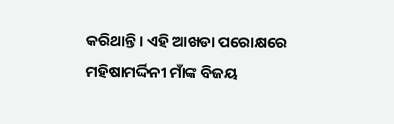କରିଥାନ୍ତି। ଏହି ଆଖଡା ପରୋକ୍ଷରେ ମହିଷାମର୍ଦ୍ଦିନୀ ମାଁଙ୍କ ବିଜୟ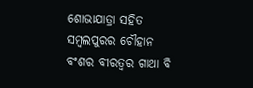ଶୋଭାଯାତ୍ରା ସହିତ ସମ୍ବଲପୁରର ଚୌହାନ ବଂଶର ବୀରତ୍ବର ଗାଥା ବି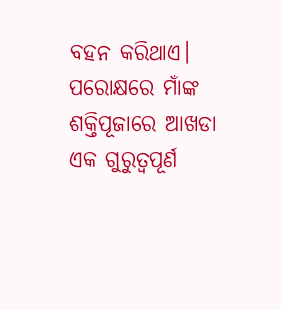ବହନ କରିଥାଏ। ପରୋକ୍ଷରେ ମାଁଙ୍କ ଶକ୍ତିପୂଜାରେ ଆଖଡା ଏକ ଗୁରୁତ୍ବପୂର୍ଣ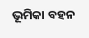ଭୂମିକା ବହନ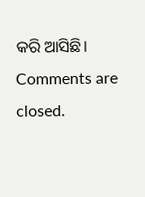କରି ଆସିଛି।
Comments are closed.